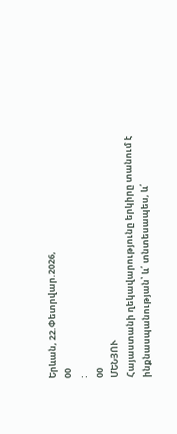Երևան, 22.Փետրվար.2026,
00
:
00
ՄԵՆՅՈՒ
Հայաստանի ղեկավարությունը երկիրը տանում է ինքնասպանության՝ և՛ տնտեսապես, և՛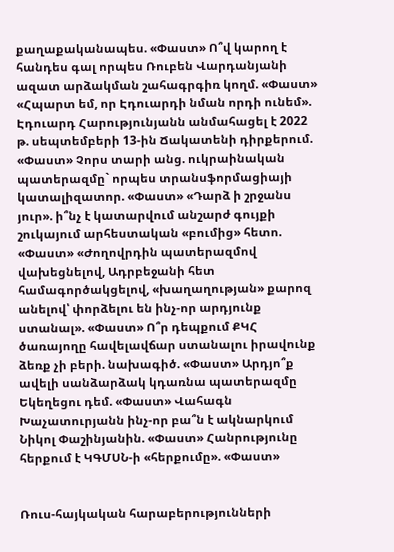քաղաքականապես. «Փաստ» Ո՞վ կարող է հանդես գալ որպես Ռուբեն Վարդանյանի ազատ արձակման շահագրգիռ կողմ. «Փաստ» «Հպարտ եմ, որ Էդուարդի նման որդի ունեմ». Էդուարդ Հարությունյանն անմահացել է 2022 թ. սեպտեմբերի 13-ին Ճակատենի դիրքերում. «Փաստ» Չորս տարի անց. ուկրաինական պատերազմը` որպես տրանսֆորմացիայի կատալիզատոր. «Փաստ» «Դարձ ի շրջանս յուր». ի՞նչ է կատարվում անշարժ գույքի շուկայում արհեստական «բումից» հետո. «Փաստ» «Ժողովրդին պատերազմով վախեցնելով, Ադրբեջանի հետ համագործակցելով, «խաղաղության» քարոզ անելով՝ փորձելու են ինչ-որ արդյունք ստանալ». «Փաստ» Ո՞ր դեպքում ՔԿՀ ծառայողը հավելավճար ստանալու իրավունք ձեռք չի բերի. նախագիծ. «Փաստ» Արդյո՞ք ավելի սանձարձակ կդառնա պատերազմը Եկեղեցու դեմ. «Փաստ» Վահագն Խաչատուրյանն ինչ-որ բա՞ն է ակնարկում Նիկոլ Փաշինյանին. «Փաստ» Հանրությունը հերքում է ԿԳՄՍՆ-ի «հերքումը». «Փաստ»


Ռուս-հայկական հարաբերությունների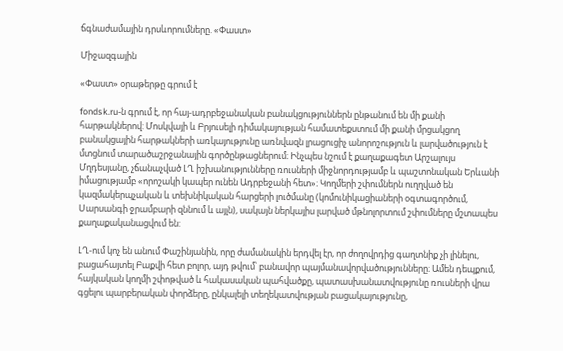ճգնաժամային դրսևորումները. «Փաստ»

Միջազգային

«Փաստ» օրաթերթը գրում է

fondsk.ru-ն գրում է, որ հայ-ադրբեջանական բանակցություններն ընթանում են մի քանի հարթակներով: Մոսկվայի և Բրյուսելի դիմակայության համատեքստում մի քանի մրցակցող բանակցային հարթակների առկայությունը առնվազն լրացուցիչ անորոշություն և լարվածություն է մտցնում տարածաշրջանային գործընթացներում։ Ինչպես նշում է քաղաքագետ Արշալույս Մղդեսյանը, չճանաչված ԼՂ իշխանությունները ռուսների միջնորդությամբ և պաշտոնական Երևանի իմացությամբ «որոշակի կապեր ունեն Ադրբեջանի հետ»։ Կողմերի շփումներն ուղղված են կազմակերպչական և տեխնիկական հարցերի լուծմանը (կոմունիկացիաների օգտագործում, Սարսանգի ջրամբարի զննում և այլն), սակայն ներկայիս լարված մթնոլորտում շփումները մշտապես քաղաքականացվում են:

ԼՂ-ում կոչ են անում Փաշինյանին, որը ժամանակին երդվել էր, որ ժողովրդից գաղտնիք չի լինելու, բացահայտել Բաքվի հետ բոլոր, այդ թվում՝ բանավոր պայմանավորվածությունները։ Ամեն դեպքում, հայկական կողմի շփոթված և հակասական պահվածքը, պատասխանատվությունը ռուսների վրա գցելու պարբերական փորձերը, ընկալելի տեղեկատվության բացակայությունը,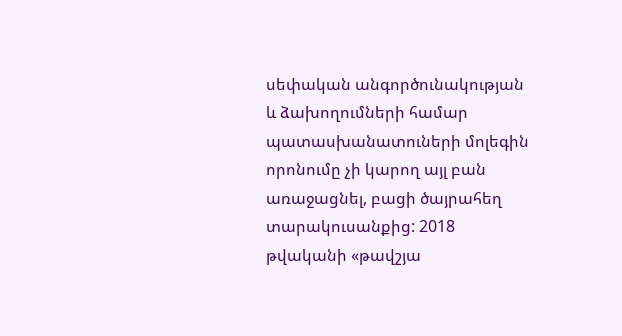սեփական անգործունակության և ձախողումների համար պատասխանատուների մոլեգին որոնումը չի կարող այլ բան առաջացնել, բացի ծայրահեղ տարակուսանքից: 2018 թվականի «թավշյա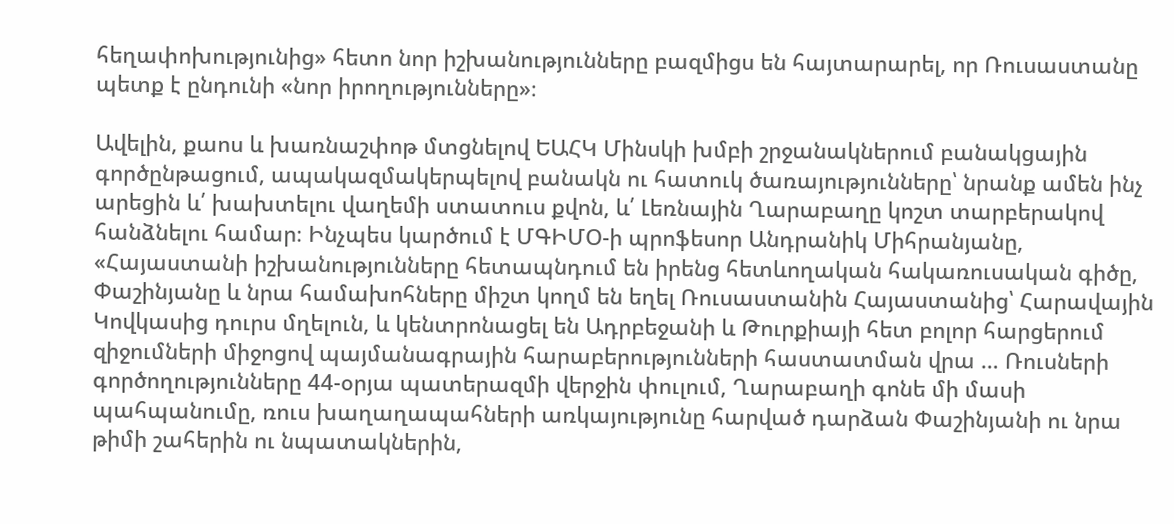հեղափոխությունից» հետո նոր իշխանությունները բազմիցս են հայտարարել, որ Ռուսաստանը պետք է ընդունի «նոր իրողությունները»։

Ավելին, քաոս և խառնաշփոթ մտցնելով ԵԱՀԿ Մինսկի խմբի շրջանակներում բանակցային գործընթացում, ապակազմակերպելով բանակն ու հատուկ ծառայությունները՝ նրանք ամեն ինչ արեցին և՛ խախտելու վաղեմի ստատուս քվոն, և՛ Լեռնային Ղարաբաղը կոշտ տարբերակով հանձնելու համար։ Ինչպես կարծում է ՄԳԻՄՕ-ի պրոֆեսոր Անդրանիկ Միհրանյանը, «Հայաստանի իշխանությունները հետապնդում են իրենց հետևողական հակառուսական գիծը, Փաշինյանը և նրա համախոհները միշտ կողմ են եղել Ռուսաստանին Հայաստանից՝ Հարավային Կովկասից դուրս մղելուն, և կենտրոնացել են Ադրբեջանի և Թուրքիայի հետ բոլոր հարցերում զիջումների միջոցով պայմանագրային հարաբերությունների հաստատման վրա … Ռուսների գործողությունները 44-օրյա պատերազմի վերջին փուլում, Ղարաբաղի գոնե մի մասի պահպանումը, ռուս խաղաղապահների առկայությունը հարված դարձան Փաշինյանի ու նրա թիմի շահերին ու նպատակներին,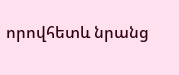որովհետև նրանց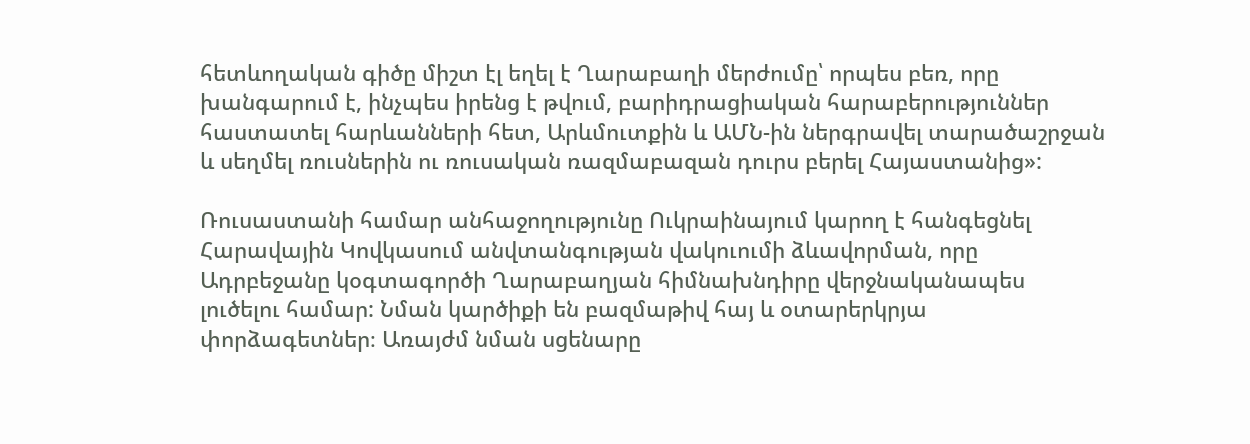հետևողական գիծը միշտ էլ եղել է Ղարաբաղի մերժումը՝ որպես բեռ, որը խանգարում է, ինչպես իրենց է թվում, բարիդրացիական հարաբերություններ հաստատել հարևանների հետ, Արևմուտքին և ԱՄՆ-ին ներգրավել տարածաշրջան և սեղմել ռուսներին ու ռուսական ռազմաբազան դուրս բերել Հայաստանից»:

Ռուսաստանի համար անհաջողությունը Ուկրաինայում կարող է հանգեցնել Հարավային Կովկասում անվտանգության վակուումի ձևավորման, որը Ադրբեջանը կօգտագործի Ղարաբաղյան հիմնախնդիրը վերջնականապես լուծելու համար: Նման կարծիքի են բազմաթիվ հայ և օտարերկրյա փորձագետներ։ Առայժմ նման սցենարը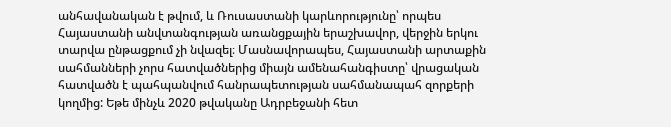անհավանական է թվում, և Ռուսաստանի կարևորությունը՝ որպես Հայաստանի անվտանգության առանցքային երաշխավոր, վերջին երկու տարվա ընթացքում չի նվազել։ Մասնավորապես, Հայաստանի արտաքին սահմանների չորս հատվածներից միայն ամենահանգիստը՝ վրացական հատվածն է պահպանվում հանրապետության սահմանապահ զորքերի կողմից: Եթե մինչև 2020 թվականը Ադրբեջանի հետ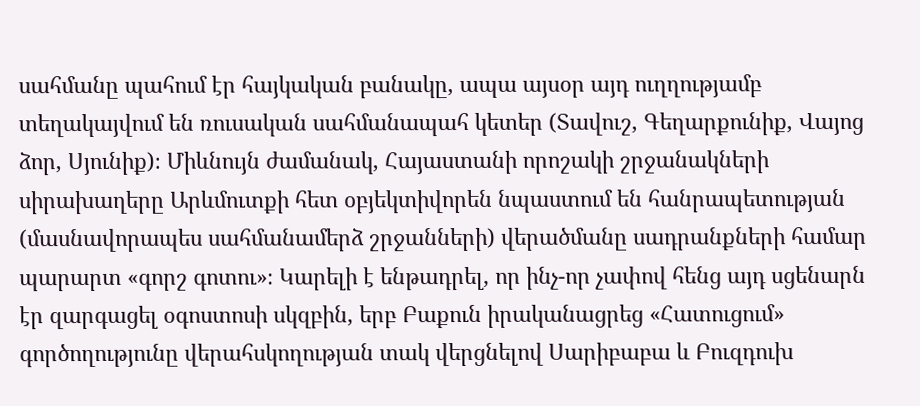սահմանը պահում էր հայկական բանակը, ապա այսօր այդ ուղղությամբ տեղակայվում են ռուսական սահմանապահ կետեր (Տավուշ, Գեղարքունիք, Վայոց ձոր, Սյունիք)։ Միևնույն ժամանակ, Հայաստանի որոշակի շրջանակների սիրախաղերը Արևմուտքի հետ օբյեկտիվորեն նպաստում են հանրապետության (մասնավորապես սահմանամերձ շրջանների) վերածմանը սադրանքների համար պարարտ «գորշ գոտու»։ Կարելի է ենթադրել, որ ինչ-որ չափով հենց այդ սցենարն էր զարգացել օգոստոսի սկզբին, երբ Բաքուն իրականացրեց «Հատուցում» գործողությունը վերահսկողության տակ վերցնելով Սարիբաբա և Բուզդուխ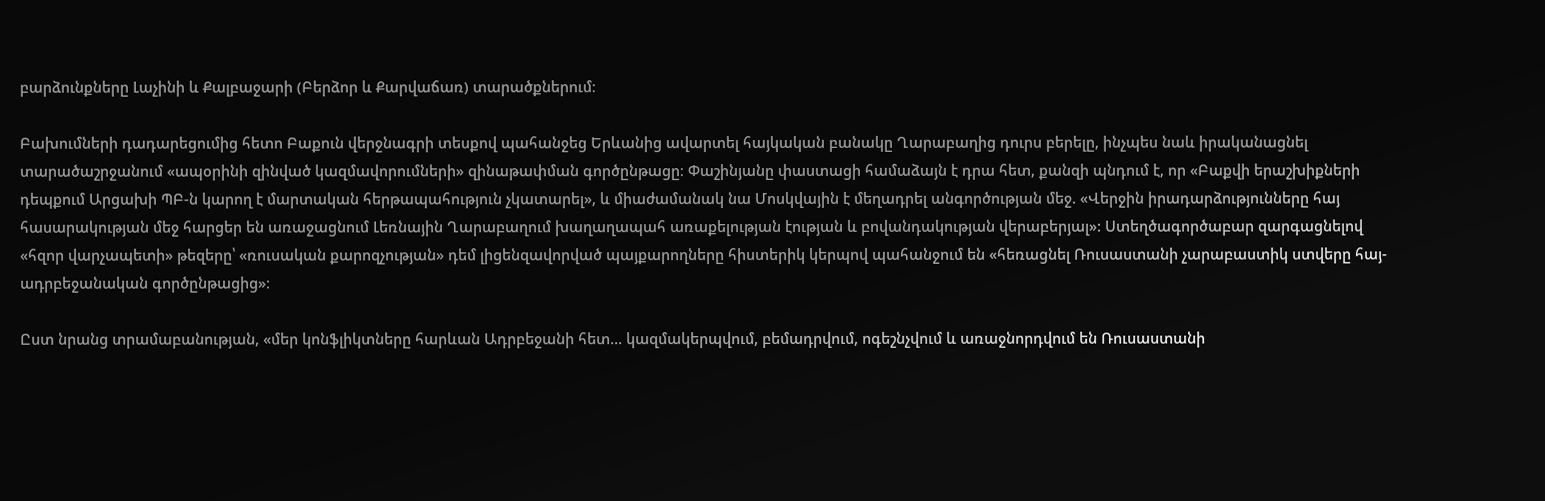բարձունքները Լաչինի և Քալբաջարի (Բերձոր և Քարվաճառ) տարածքներում։

Բախումների դադարեցումից հետո Բաքուն վերջնագրի տեսքով պահանջեց Երևանից ավարտել հայկական բանակը Ղարաբաղից դուրս բերելը, ինչպես նաև իրականացնել տարածաշրջանում «ապօրինի զինված կազմավորումների» զինաթափման գործընթացը։ Փաշինյանը փաստացի համաձայն է դրա հետ, քանզի պնդում է, որ «Բաքվի երաշխիքների դեպքում Արցախի ՊԲ-ն կարող է մարտական հերթապահություն չկատարել», և միաժամանակ նա Մոսկվային է մեղադրել անգործության մեջ. «Վերջին իրադարձությունները հայ հասարակության մեջ հարցեր են առաջացնում Լեռնային Ղարաբաղում խաղաղապահ առաքելության էության և բովանդակության վերաբերյալ»: Ստեղծագործաբար զարգացնելով «հզոր վարչապետի» թեզերը՝ «ռուսական քարոզչության» դեմ լիցենզավորված պայքարողները հիստերիկ կերպով պահանջում են «հեռացնել Ռուսաստանի չարաբաստիկ ստվերը հայ-ադրբեջանական գործընթացից»։

Ըստ նրանց տրամաբանության, «մեր կոնֆլիկտները հարևան Ադրբեջանի հետ... կազմակերպվում, բեմադրվում, ոգեշնչվում և առաջնորդվում են Ռուսաստանի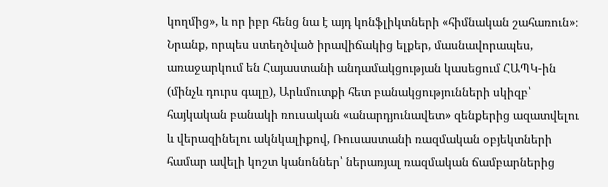կողմից», և որ իբր հենց նա է այդ կոնֆլիկտների «հիմնական շահառուն»։ Նրանք, որպես ստեղծված իրավիճակից ելքեր, մասնավորապես, առաջարկում են Հայաստանի անդամակցության կասեցում ՀԱՊԿ-ին (մինչև դուրս գալը), Արևմուտքի հետ բանակցությունների սկիզբ՝ հայկական բանակի ռուսական «անարդյունավետ» զենքերից ազատվելու և վերազինելու ակնկալիքով, Ռուսաստանի ռազմական օբյեկտների համար ավելի կոշտ կանոններ՝ ներառյալ ռազմական ճամբարներից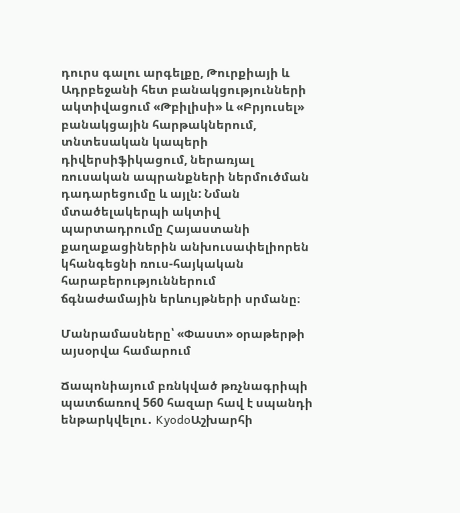դուրս գալու արգելքը, Թուրքիայի և Ադրբեջանի հետ բանակցությունների ակտիվացում «Թբիլիսի» և «Բրյուսել» բանակցային հարթակներում, տնտեսական կապերի դիվերսիֆիկացում, ներառյալ ռուսական ապրանքների ներմուծման դադարեցումը և այլն: Նման մտածելակերպի ակտիվ պարտադրումը Հայաստանի քաղաքացիներին անխուսափելիորեն կհանգեցնի ռուս-հայկական հարաբերություններում ճգնաժամային երևույթների սրմանը։

Մանրամասները՝ «Փաստ» օրաթերթի այսօրվա համարում

Ճապոնիայում բռնկված թռչնագրիպի պատճառով 560 հազար հավ է սպանդի ենթարկվելու․ KyodoԱշխարհի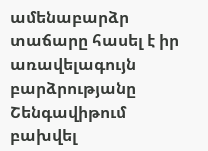ամենաբարձր տաճարը հասել է իր առավելագույն բարձրությանը Շենգավիթում բախվել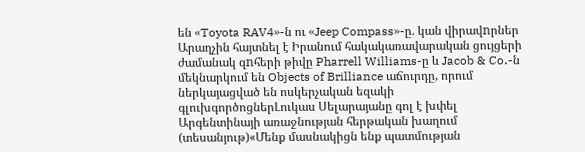են «Toyota RAV4»-ն ու «Jeep Compass»-ը. կան վիրավnրներ Արաղչին հայտնել է Իրանում հակակառավարական ցույցերի ժամանակ զnհերի թիվը Pharrell Williams-ը և Jacob & Co․-ն մեկնարկում են Objects of Brilliance աճուրդը, որում ներկայացված են ոսկերչական եզակի գլուխգործոցներԼուկաս Սելարայանը գոլ է խփել Արգենտինայի առաջնության հերթական խաղում (տեսանյութ)«Մենք մասնակիցն ենք պատմության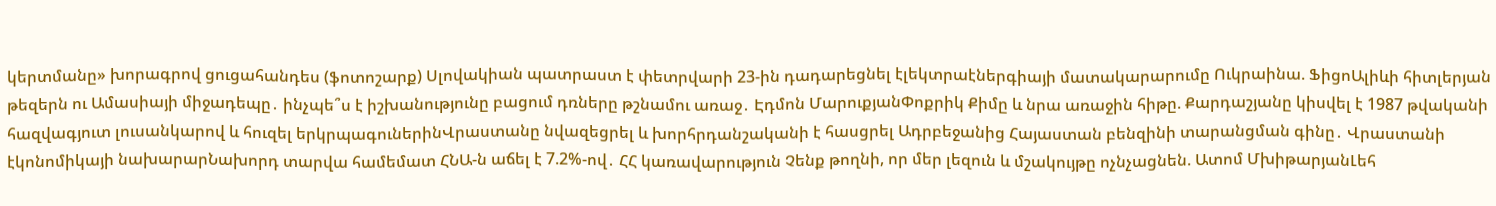կերտմանը» խորագրով ցուցահանդես (ֆոտոշարք) Սլովակիան պատրաստ է փետրվարի 23-ին դադարեցնել էլեկտրաէներգիայի մատակարարումը Ուկրաինա. ՖիցոԱլիևի հիտլերյան թեզերն ու Ամասիայի միջադեպը․ ինչպե՞ս է իշխանությունը բացում դռները թշնամու առաջ․ Էդմոն ՄարուքյանՓոքրիկ Քիմը և նրա առաջին հիթը. Քարդաշյանը կիսվել է 1987 թվականի հազվագյուտ լուսանկարով և հուզել երկրպագուներինՎրաստանը նվազեցրել և խորհրդանշականի է հասցրել Ադրբեջանից Հայաստան բենզինի տարանցման գինը․ Վրաստանի էկոնոմիկայի նախարարՆախորդ տարվա համեմատ ՀՆԱ-ն աճել է 7.2%-ով․ ՀՀ կառավարություն Չենք թողնի, որ մեր լեզուն և մշակույթը ոչնչացնեն. Ատոմ ՄխիթարյանԼեհ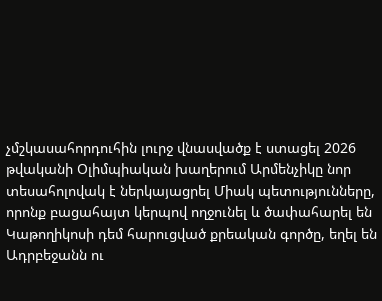չմշկասահորդուհին լուրջ վնասվածք է ստացել 2026 թվականի Օլիմպիական խաղերում Արմենչիկը նոր տեսահոլովակ է ներկայացրել Միակ պետությունները, որոնք բացահայտ կերպով ողջունել և ծափահարել են Կաթողիկոսի դեմ հարուցված քրեական գործը, եղել են Ադրբեջանն ու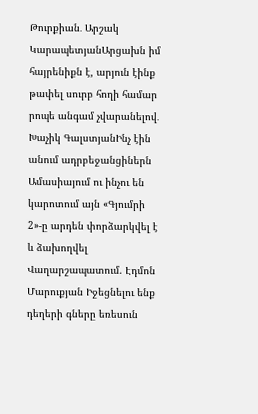Թուրքիան․ Արշակ ԿարապետյանԱրցախն իմ հայրենիքն է, արյուն էինք թափել սուրբ հողի համար րոպե անգամ չվարանելով․ Խաչիկ ԳալստյանԻնչ էին անում ադրբեջանցիներն Ամասիայում ու ինչու են կարոտում այն «Գյումրի 2»-ը արդեն փորձարկվել է և ձախողվել Վաղարշապատում. Էդմոն Մարուքյան Իջեցնելու ենք դեղերի գները եռեսուն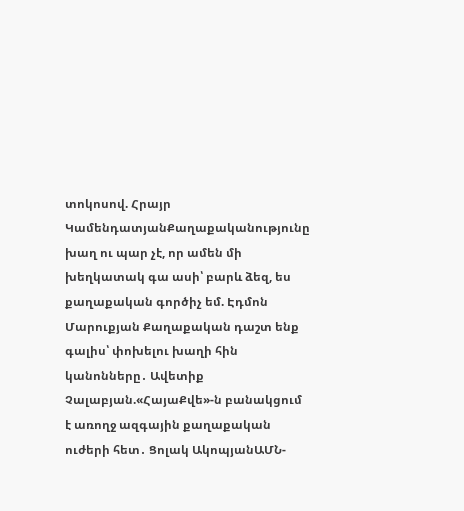տոկոսով. Հրայր ԿամենդատյանՔաղաքականությունը խաղ ու պար չէ, որ ամեն մի խեղկատակ գա ասի՝ բարև ձեզ, ես քաղաքական գործիչ եմ. Էդմոն Մարուքյան Քաղաքական դաշտ ենք գալիս՝ փոխելու խաղի հին կանոնները․ Ավետիք Չալաբյան.«ՀայաՔվե»-ն բանակցում է առողջ ազգային քաղաքական ուժերի հետ․ Ցոլակ ԱկոպյանԱՄՆ-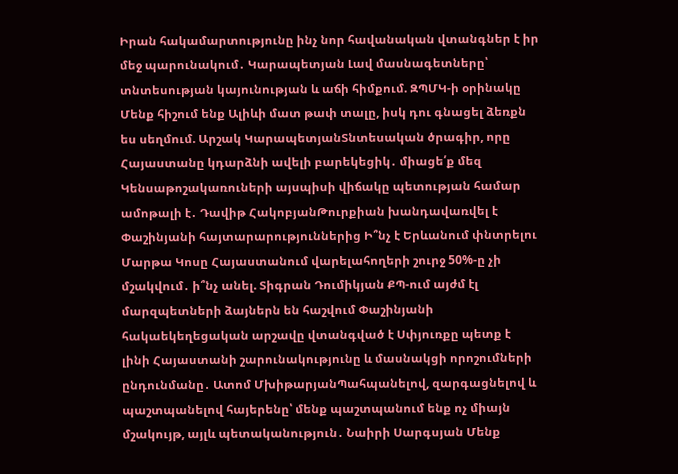Իրան հակամարտությունը ինչ նոր հավանական վտանգներ է իր մեջ պարունակում․ Կարապետյան Լավ մասնագետները՝ տնտեսության կայունության և աճի հիմքում. ԶՊՄԿ-ի օրինակը Մենք հիշում ենք Ալիևի մատ թափ տալը, իսկ դու գնացել ձեռքն ես սեղմում. Արշակ ԿարապետյանՏնտեսական ծրագիր, որը Հայաստանը կդարձնի ավելի բարեկեցիկ․ միացե՛ք մեզ Կենսաթոշակառուների այսպիսի վիճակը պետության համար ամոթալի է․ Դավիթ ՀակոբյանԹուրքիան խանդավառվել է Փաշինյանի հայտարարություններից Ի՞նչ է Երևանում փնտրելու Մարթա Կոսը Հայաստանում վարելահողերի շուրջ 50%-ը չի մշակվում․ ի՞նչ անել. Տիգրան Դումիկյան ՔՊ-ում այժմ էլ մարզպետների ձայներն են հաշվում Փաշինյանի հակաեկեղեցական արշավը վտանգված է Սփյուռքը պետք է լինի Հայաստանի շարունակությունը և մասնակցի որոշումների ընդունմանը․ Ատոմ ՄխիթարյանՊահպանելով, զարգացնելով և պաշտպանելով հայերենը՝ մենք պաշտպանում ենք ոչ միայն մշակույթ, այլև պետականություն․ Նաիրի Սարգսյան Մենք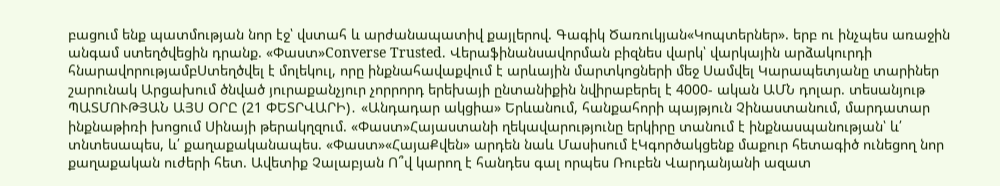բացում ենք պատմության նոր էջ՝ վստահ և արժանապատիվ քայլերով. Գագիկ Ծառուկյան«Կոպտերներ». երբ ու ինչպես առաջին անգամ ստեղծվեցին դրանք. «Փաստ»Converse Trusted. Վերաֆինանսավորման բիզնես վարկ՝ վարկային արձակուրդի հնարավորությամբՍտեղծվել է մոլեկուլ, որը ինքնահավաքվում է արևային մարտկոցների մեջ Սամվել Կարապետյանը տարիներ շարունակ Արցախում ծնված յուրաքանչյուր չորրորդ երեխայի ընտանիքին նվիրաբերել է 4000- ական ԱՄՆ դոլար. տեսանյութ ՊԱՏՄՈՒԹՅԱՆ ԱՅՍ ՕՐԸ (21 ՓԵՏՐՎԱՐԻ)․ «Անդադար ակցիա» Երևանում, հանքահորի պայթյուն Չինաստանում, մարդատար ինքնաթիռի խոցում Սինայի թերակղզում. «Փաստ»Հայաստանի ղեկավարությունը երկիրը տանում է ինքնասպանության՝ և՛ տնտեսապես, և՛ քաղաքականապես. «Փաստ»«ՀայաՔվեն» արդեն նաև Մասիսում էԿգործակցենք մաքուր հետագիծ ունեցող նոր քաղաքական ուժերի հետ. Ավետիք Չալաբյան Ո՞վ կարող է հանդես գալ որպես Ռուբեն Վարդանյանի ազատ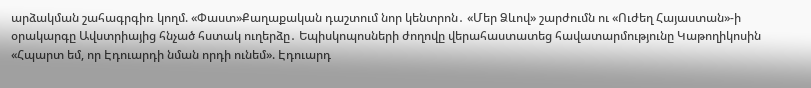արձակման շահագրգիռ կողմ. «Փաստ»Քաղաքական դաշտում նոր կենտրոն․ «Մեր Ձևով» շարժումն ու «Ուժեղ Հայաստան»-ի օրակարգը Ավստրիայից հնչած հստակ ուղերձը․ Եպիսկոպոսների ժողովը վերահաստատեց հավատարմությունը Կաթողիկոսին «Հպարտ եմ, որ Էդուարդի նման որդի ունեմ». Էդուարդ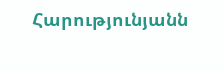Հարությունյանն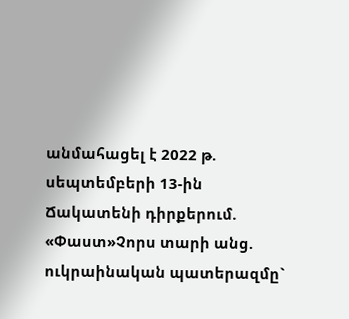անմահացել է 2022 թ. սեպտեմբերի 13-ին Ճակատենի դիրքերում. «Փաստ»Չորս տարի անց. ուկրաինական պատերազմը`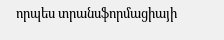որպես տրանսֆորմացիայի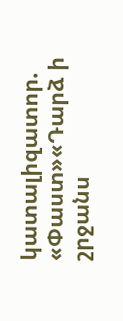կատալիզատոր. «Փաստ»«Դարձ ի շրջանս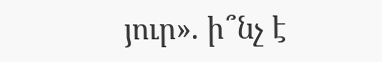յուր». ի՞նչ է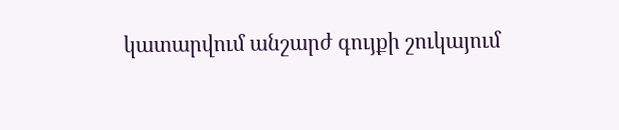կատարվում անշարժ գույքի շուկայում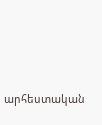արհեստական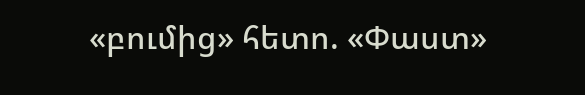«բումից» հետո. «Փաստ»